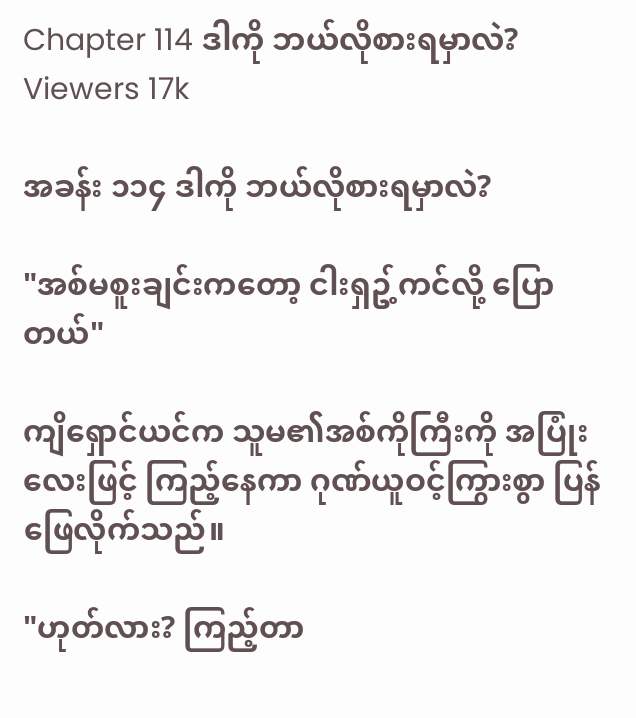Chapter 114 ဒါကို ဘယ်လိုစားရမှာလဲ?
Viewers 17k

အခန်း ၁၁၄ ဒါကို ဘယ်လိုစားရမှာလဲ?

"အစ်မစူးချင်းကတော့ ငါးရှဥ့်ကင်လို့ ပြောတယ်"

ကျိရှောင်ယင်က သူမ၏အစ်ကိုကြီးကို အပြုံးလေးဖြင့် ကြည့်နေကာ ဂုဏ်ယူဝင့်ကြွားစွာ ပြန်ဖြေလိုက်သည်။

"ဟုတ်လား? ကြည့်တာ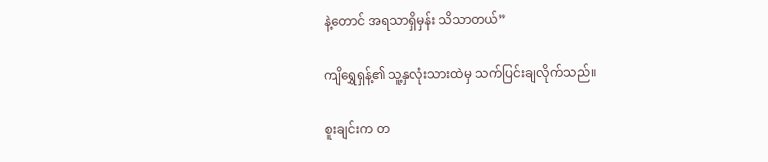နဲ့တောင် အရသာရှိမှန်း သိသာတယ်”

ကျိရွှေရှန့်၏ သူ့နှလုံးသားထဲမှ သက်ပြင်းချလိုက်သည်။

စူးချင်းက တ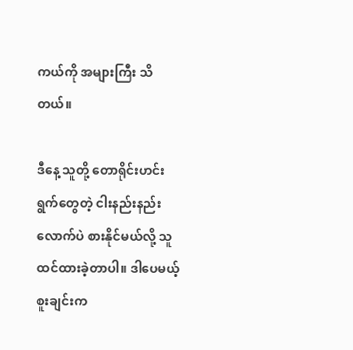ကယ်ကို အများကြီး သိတယ်။

ဒီနေ့ သူတို့ တောရိုင်းဟင်းရွက်တွေတဲ့ ငါးနည်းနည်းလောက်ပဲ စားနိုင်မယ်လို့ သူ ထင်ထားခဲ့တာပါ။ ဒါပေမယ့် စူးချင်းက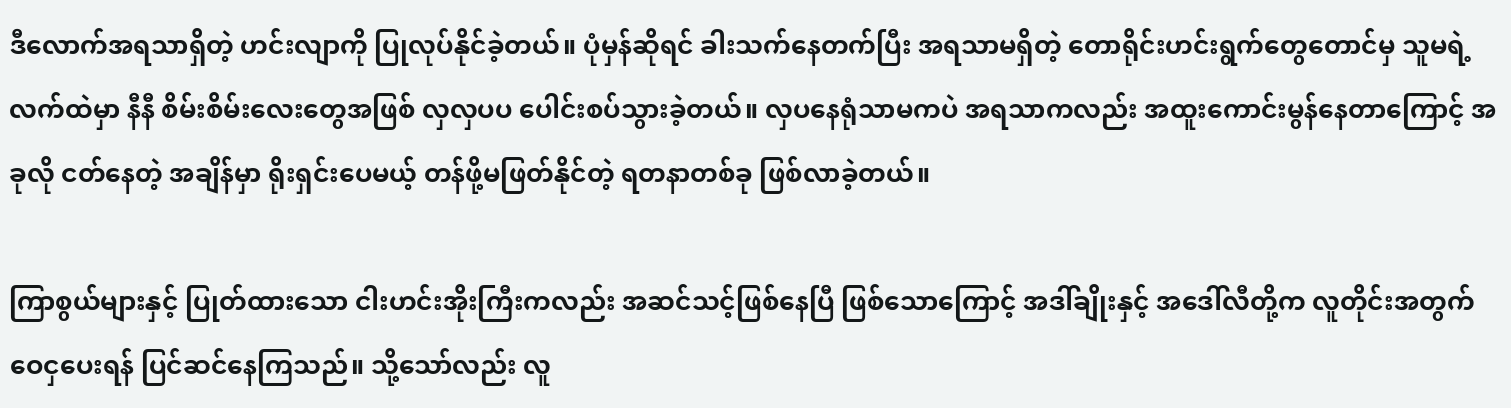ဒီ‌လောက်အရသာရှိတဲ့ ဟင်းလျာကို ပြုလုပ်နိုင်ခဲ့တယ်။ ပုံမှန်ဆိုရင် ခါးသက်နေတက်ပြီး အရသာမရှိတဲ့ တောရိုင်းဟင်းရွက်တွေတောင်မှ သူမရဲ့လက်ထဲမှာ နီနီ စိမ်းစိမ်းလေးတွေအဖြစ် လှလှပပ ပေါင်းစပ်သွားခဲ့တယ်။ လှပနေရုံသာမကပဲ အရသာကလည်း အထူးကောင်းမွန်နေတာကြောင့် အခုလို ငတ်နေတဲ့ အချိန်မှာ ရိုးရှင်းပေမယ့် တန်ဖို့မဖြတ်နိုင်တဲ့ ရတနာတစ်ခု ဖြစ်လာခဲ့တယ်။

ကြာစွယ်များနှင့် ပြုတ်ထားသော ငါးဟင်းအိုးကြီးကလည်း အဆင်သင့်ဖြစ်နေပြီ ဖြစ်သော‌ကြောင့် အဒါ်ချိုးနှင့် အဒေါ်လီတို့က လူတိုင်းအတွက် ဝေငှပေးရန် ပြင်ဆင်နေကြသည်။ သို့သော်လည်း လူ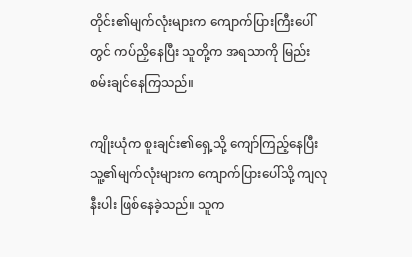တိုင်း၏မျက်လုံးများက ကျောက်ပြားကြီးပေါ်တွင် ကပ်ညှိနေပြီး သူတို့က အရသာကို မြည်းစမ်းချင်နေကြသည်။

ကျိုးယုံက စူးချင်း၏ရှေ့သို့ ကျော်ကြည့်နေပြီး သူ့၏မျက်လုံးများက ကျောက်ပြားပေါ်သို့ ကျလုနီးပါး ဖြစ်နေခဲ့သည်။ သူက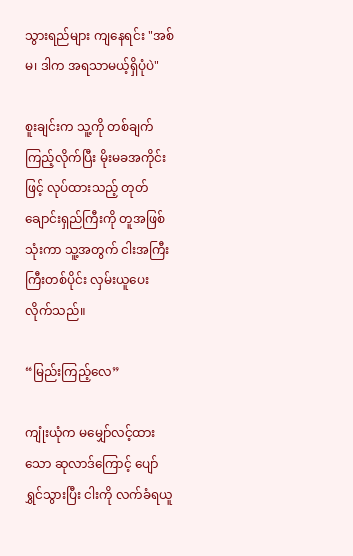သွားရည်များ ကျနေရင်း "အစ်မ၊ ဒါက အရသာမယ့်ရှိပုံပဲ"

စူးချင်းက သူ့ကို တစ်ချက်ကြည့်လိုက်ပြီး မိုးမခအကိုင်းဖြင့် လုပ်ထားသည့် တုတ်ချောင်းရှည်ကြီးကို တူအဖြစ် သုံးကာ သူ့အတွက် ငါးအကြီးကြီးတစ်ပိုင်း လှမ်းယူပေးလိုက်သည်။

“မြည်းကြည့်လေ”

ကျုံးယုံက မမျှော်လင့်ထားသော ဆုလာဒ်ကြောင့် ပျော်ရွှင်သွားပြီး ငါးကို လက်ခံရယူ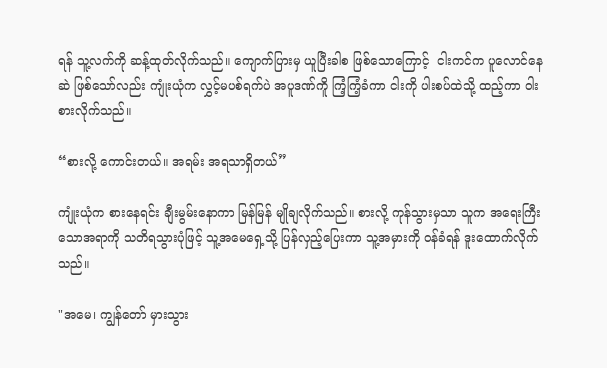ရန် သူ့လက်ကို ဆန့်ထုတ်လိုက်သည်။ ကျောက်ပြားမှ ယူပြီးခါစ ဖြစ်သောကြောင့်  ငါးကင်က ပူလောင်နေဆဲ ဖြစ်သော်လည်း ကျုံးယုံက လွှင့်မပစ်ရက်ပဲ အပူဒဏ်ကိူ ကြံ့ကြံ့ခံကာ ငါးကို ပါးစပ်ထဲသို့ ထည့်ကာ ဝါးစားလိုက်သည်။

“စားလို့ ကောင်းတယ်။ အရမ်း အရသာရှိတယ်”

ကျုံးယုံက စားနေရင်း ချီးမွမ်းနောကာ မြန်မြန် မျိုချလိုက်သည်။ စားလို့ ကုန်သွားမှသာ သူက အရေးကြီးသောအရာကို သတိရသွားပုံဖြင့် သူ့အမေရှေ့သို့ ပြန်လှည့်ပြေးကာ သူ့အမှားကို ဝန်ခံရန် ဒူးထောက်လိုက်သည်။

"အမေ၊ ကျွန်တော် မှားသွား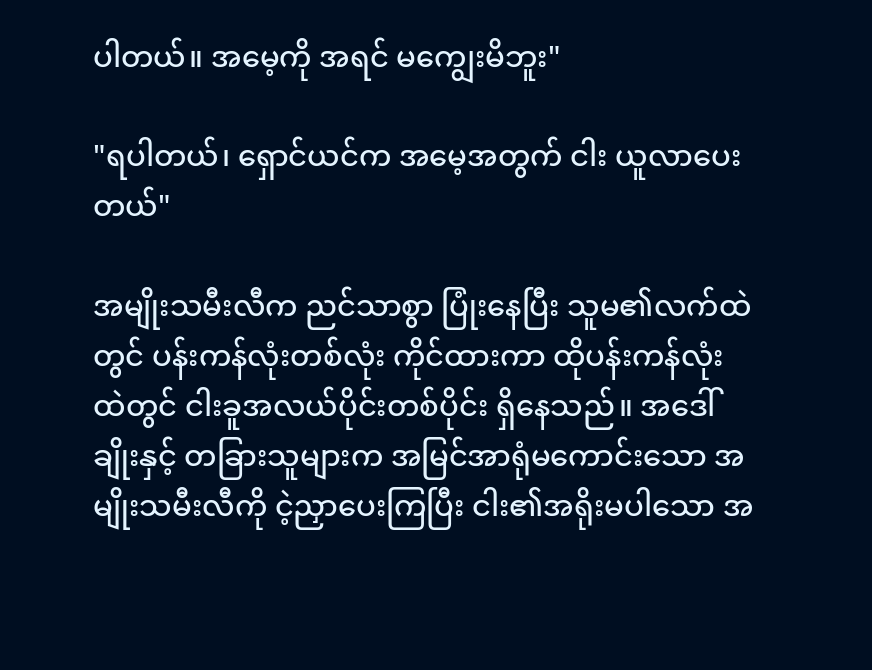ပါတယ်။ အမေ့ကို အရင် မကျွေးမိဘူး"

"ရပါတယ်၊ ရှောင်ယင်က အမေ့အတွက် ငါး ယူလာပေးတယ်"

အမျိုးသမီးလီက ညင်သာစွာ ပြုံးနေပြီး သူမ၏လက်ထဲတွင် ပန်းကန်လုံးတစ်လုံး ကိုင်ထားကာ ထိုပန်းကန်လုံးထဲတွင် ငါးခူအလယ်ပိုင်းတစ်ပိုင်း ရှိနေသည်။ အဒေါ်ချိုးနှင့် တခြားသူများက အမြင်အာရုံမကောင်းသော အမျိုးသမီးလီကို ငဲ့ညှာပေးကြပြီး ငါး၏အရိုးမပါသော အ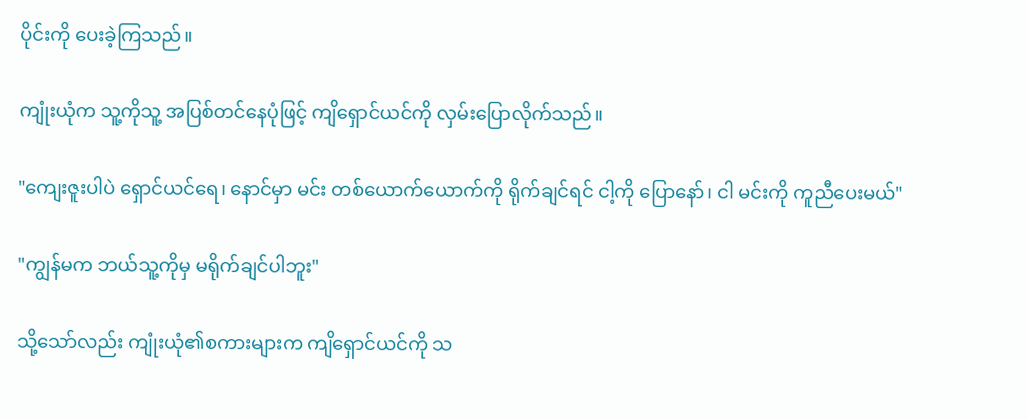ပိုင်းကို ပေးခဲ့ကြသည်။

ကျုံးယုံက သူ့ကိုသူ့ အပြစ်တင်နေပုံဖြင့် ကျိရှောင်ယင်ကို လှမ်းပြောလိုက်သည်။

"ကျေးဇူးပါပဲ ရှောင်ယင်ရေ၊ နောင်မှာ မင်း တစ်ယောက်ယောက်ကို ရိုက်ချင်ရင် ငါ့ကို ပြောနော်၊ ငါ မင်းကို ကူညီပေးမယ်"

"ကျွန်မက ဘယ်သူ့ကိုမှ မရိုက်ချင်ပါဘူး"

သို့သော်လည်း ကျုံးယုံ၏စကားများက ကျိရှောင်ယင်ကို သ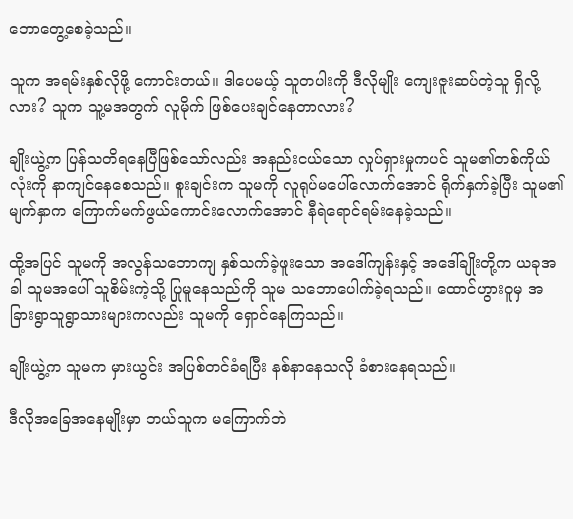ဘောတွေ့စေခဲ့သည်။

သူက အရမ်းနှစ်လိုဖို့ ကောင်းတယ်။ ဒါပေမယ့် သူတပါးကို ဒီလိုမျိုး ကျေးဇူးဆပ်တဲ့သူ ရှိလို့လား? သူက သူ့မအတွက် လူမိုက် ဖြစ်ပေးချင်နေတာလား?

ချိုးယွဲ့က ပြန်သတိရနေပြီဖြစ်သော်လည်း အနည်းငယ်သော လှုပ်ရှားမှုကပင် သူမ၏တစ်ကိုယ်လုံးကို နာကျင်နေစေသည်။ စူးချင်းက သူမကို လူရုပ်မပေါ်လောက်အောင် ရိုက်နှက်ခဲ့ပြီး သူမ၏မျက်နှာက ကြောက်မက်ဖွယ်ကောင်းလောက်အောင် နီရဲရောင်ရမ်းနေခဲ့သည်။

ထို့အပြင် သူမကို အလွန်သဘောကျ နှစ်သက်ခဲ့ဖူးသော အဒေါ်ကျန်းနှင့် အဒေါ်ချိုးတို့က ယခုအခါ သူမအပေါ် သူစိမ်းကဲ့သို့ ပြုမူနေသည်ကို သူမ သဘောပေါက်ခဲ့ရသည်။ ထောင်ဟွားဝူမှ အခြားရွာသူရွာသားများကလည်း သူမကို ရှောင်နေကြသည်။

ချိုးယွဲ့က သူမက မှားယွင်း အပြစ်တင်ခံရပြီး နစ်နာနေသလို ခံစားနေရသည်။

ဒီလိုအခြေအနေမျိုးမှာ ဘယ်သူက မကြောက်ဘဲ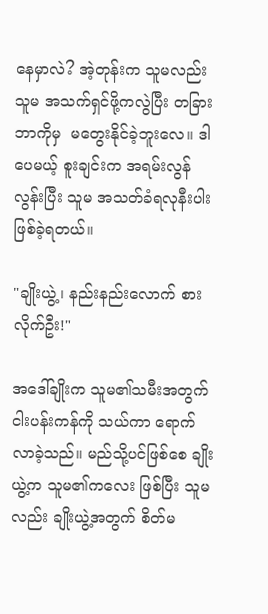နေမှာလဲ? အဲ့တုန်းက သူမလည်း သူမ အသက်ရှင်ဖို့ကလွဲပြီး တခြားဘာကိုမှ  မတွေးနိုင်ခဲ့ဘူးလေ။ ဒါပေမယ့် စူးချင်းက အရမ်းလွန် လွန်းပြီး သူမ အသတ်ခံရလုနီးပါး ဖြစ်ခဲ့ရတယ်။

"ချိုးယွဲ့၊ နည်းနည်းလောက် စားလိုက်ဦး!"

အဒေါ်ချိုးက သူမ၏သမီးအတွက် ငါးပန်းကန်ကို သယ်ကာ ရောက်လာခဲ့သည်။ မည်သို့ပင်ဖြစ်စေ ချိုးယွဲ့က သူမ၏ကလေး ဖြစ်ပြီး သူမလည်း ချိုးယွဲ့အတွက် စိတ်မ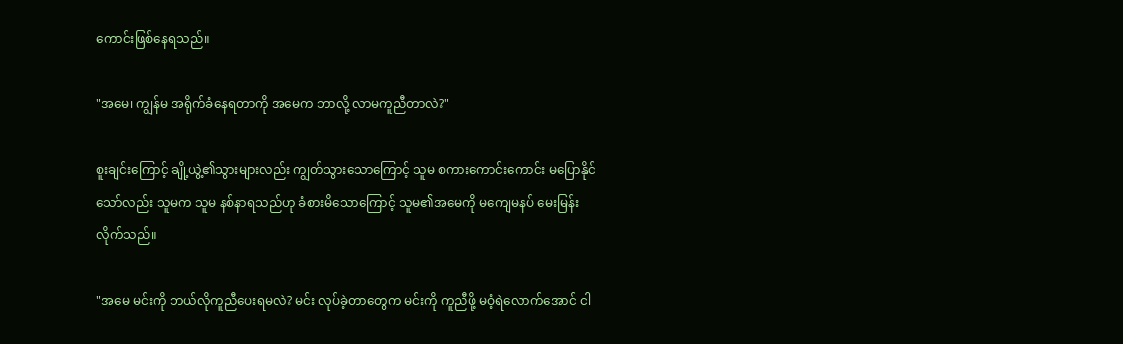ကောင်းဖြစ်နေရသည်။

"အမေ၊ ကျွန်မ အရိုက်ခံနေရတာကို အမေက ဘာလို့ လာမကူညီတာလဲ?"

စူးချင်းကြောင့် ချို့ယွဲ့၏သွားများလည်း ကျွတ်သွားသောကြောင့် သူမ စကားကောင်းကောင်း မပြောနိုင်သော်လည်း သူမက သူမ နစ်နာရသည်ဟု ခံစားမိသောကြောင့် သူမ၏အမေကို မကျေမနပ် မေးမြန်းလိုက်သည်။

"အမေ မင်းကို ဘယ်လိုကူညီပေးရမလဲ? မင်း လုပ်ခဲ့တာတွေက မင်းကို ကူညီဖို့ မဝံ့ရဲလောက်အောင် ငါ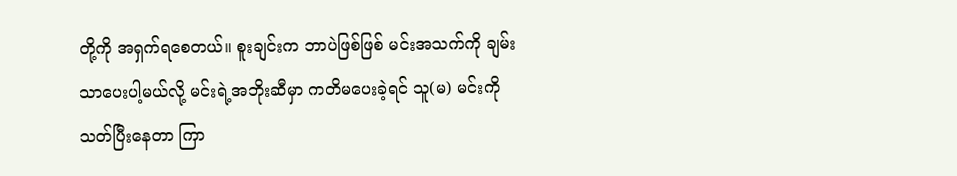တို့ကို အရှက်ရစေတယ်။ စူးချင်းက ဘာပဲဖြစ်ဖြစ် မင်းအသက်ကို ချမ်းသာပေးပါ့မယ်လို့ မင်းရဲ့အဘိုးဆီမှာ ကတိမပေးခဲ့ရင် သူ(မ) မင်းကို သတ်ပြီးနေတာ ကြာ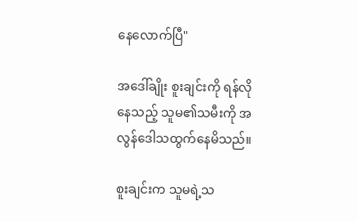နေလောက်ပြီ"

အဒေါ်ချိုး စူးချင်းကို ရန်လိုနေသည့် သူမ၏သမီးကို အလွန်ဒေါသထွက်နေမိသည်။

စူးချင်းက သူမရဲ့သ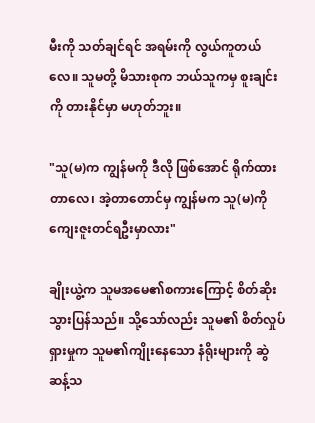မီးကို သတ်ချင်ရင် အရမ်းကို လွယ်ကူတယ်လေ။ သူမတို့ မိသားစုက ဘယ်သူကမှ စူးချင်းကို တားနိုင်မှာ မဟုတ်ဘူး။

"သူ(မ)က ကျွန်မကို ဒီလို ဖြစ်အောင် ရိုက်ထားတာလေ၊ အဲ့တာတောင်မှ ကျွန်မက သူ(မ)ကို ကျေးဇူးတင်ရဦးမှာလား"

ချိုးယွဲ့က သူမအမေ၏စကားကြောင့် စိတ်ဆိုးသွားပြန်သည်။ သို့သော်လည်း သူမ၏ စိတ်လှုပ်ရှားမှုက သူမ၏ကျိုးနေသော နံရိုးများကို ဆွဲဆန့်သ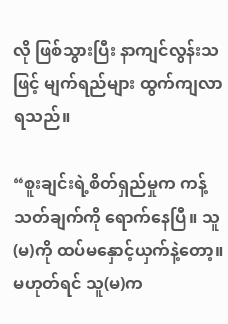လို ဖြစ်သွားပြီး နာကျင်လွန်းသဖြင့် မျက်ရည်များ ထွက်ကျလာရသည်။

“စူးချင်းရဲ့စိတ်ရှည်မှုက ကန့်သတ်ချက်ကို ရောက်နေပြီ။ သူ(မ)ကို ထပ်မနှောင့်ယှက်နဲ့တော့။ မဟုတ်ရင် သူ(မ)က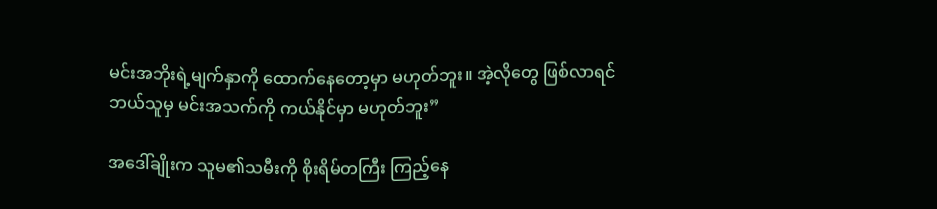မင်းအဘိုးရဲ့မျက်နှာကို ထောက်နေတော့မှာ မဟုတ်ဘူး။ အဲ့လိုတွေ ဖြစ်လာရင် ဘယ်သူမှ မင်းအသက်ကို ကယ်နိုင်မှာ မဟုတ်ဘူး”

အဒေါ်ချိုးက သူမ၏သမီးကို စိုးရိမ်တကြီး ကြည့်နေ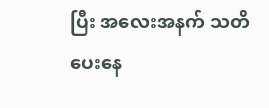ပြီး အလေးအနက် သတိပေးနေ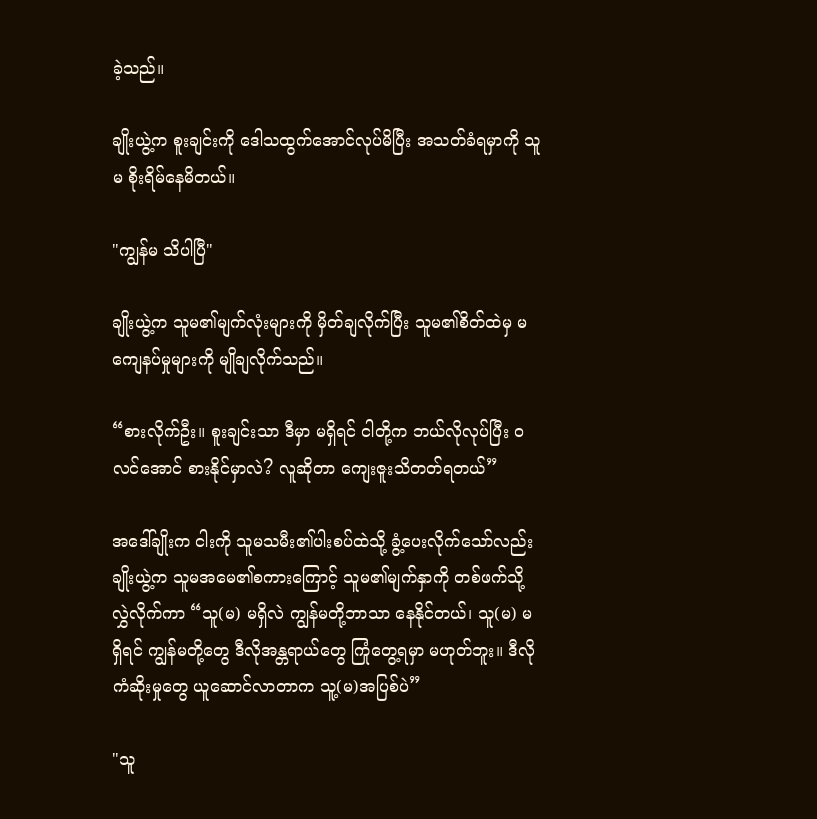ခဲ့သည်။

ချိုးယွဲ့က စူးချင်းကို ဒေါသထွက်အောင်လုပ်မိပြီး အသတ်ခံရမှာကို သူမ စိုးရိမ်နေမိတယ်။

"ကျွန်မ သိပါပြီ"

ချိုးယွဲ့က သူမ၏မျက်လုံးများကို မှိတ်ချလိုက်ပြီး သူမ၏စိတ်ထဲမှ မကျေနပ်မှုများကို မျိုချလိုက်သည်။

“စားလိုက်ဦး။ စူးချင်းသာ ဒီမှာ မရှိရင် ငါတို့က ဘယ်လိုလုပ်ပြီး ဝလင်အောင် စားနိုင်မှာလဲ? လူဆိုတာ ကျေးဇူးသိတတ်ရတယ်”

အဒေါ်ချိုးက ငါးကို သူမသမီး၏ပါးစပ်ထဲသို့ ခွံ့ပေးလိုက်သော်လည်း ချိုးယွဲ့က သူမအမေ၏စကားကြောင့် သူမ၏မျက်နှာကို တစ်ဖက်သို့ လွှဲလိုက်ကာ “သူ(မ) မရှိလဲ ကျွန်မတို့ဘာသာ နေနိုင်တယ်၊ သူ(မ) မရှိရင် ကျွန်မတို့တွေ ဒီလိုအန္တရာယ်တွေ ကြုံတွေ့ရမှာ မဟုတ်ဘူး။ ဒီလိုကံဆိုးမှုတွေ ယူဆောင်လာတာက သူ့(မ)အပြစ်ပဲ”

"သူ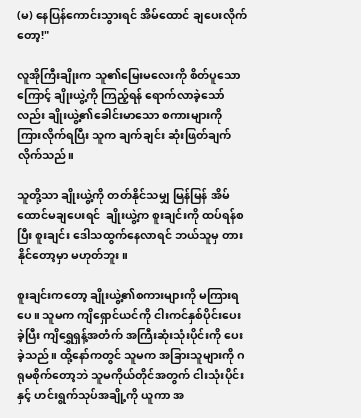(မ) နေပြန်ကောင်းသွားရင် အိမ်ထောင် ချပေးလိုက်တော့!"

လူအိုကြီးချိုးက သူ၏မြေးမလေးကို စိတ်ပူသောကြောင့် ချိုးယွဲ့ကို ကြည့်ရန် ရောက်လာခဲ့သော်လည်း ချိုးယွဲ့၏ခေါင်းမာသော စကားများကို ကြားလိုက်ရပြီး သူက ချက်ချင်း ဆုံးဖြတ်ချက်လိုက်သည်။

သူတို့သာ ချိုးယွဲ့ကို တတ်နိုင်သမျှ မြန်မြန် အိမ်ထောင်မချပေးရင်  ချိုးယွဲ့က စူးချင်းကို ထပ်ရန်စပြီး စူးချင်း ဒေါသထွက်နေလာရင် ဘယ်သူမှ တားနိုင်တော့မှာ မဟုတ်ဘူး။

စူးချင်းကတော့ ချိုးယွဲ့၏စကားများကို မကြားရပေ။ သူမက ကျိရှောင်ယင်ကို ငါးကင်နှစ်ပိုင်းပေးခဲ့ပြီး ကျိရွှေရှန့်အတံက် အကြီးဆုံးသုံးပိုင်းကို ပေးခဲ့သည်။ ထို့နော်ကတွင် သူမက အခြားသူများကို ဂရုမစိုက်တော့ဘဲ သူမကိုယ်တိုင်အတွက် ငါးသုံးပိုင်းနှင့် ဟင်းရွက်သုပ်အချို့ကို ယူကာ အ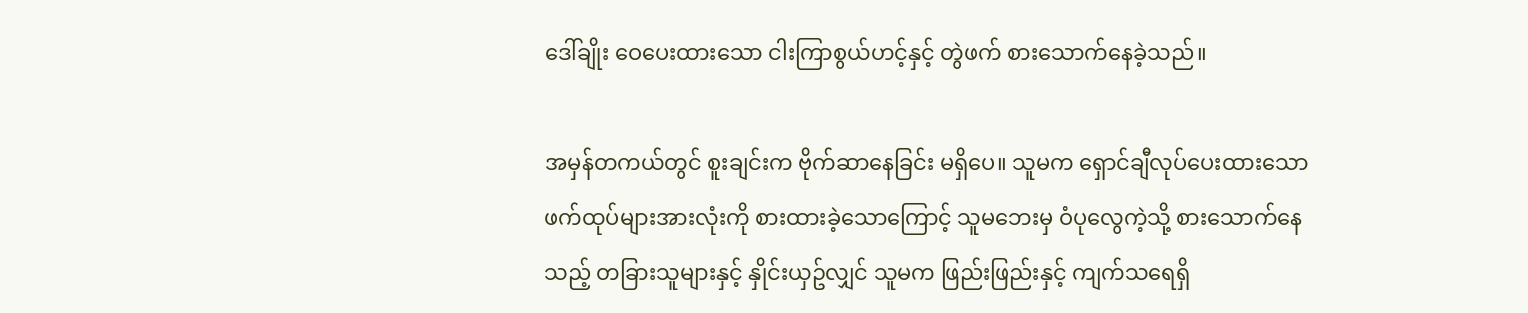ဒေါ်ချိုး ဝေပေးထားသော ငါးကြာစွယ်ဟင့်နှင့် တွဲဖက် စားသောက်နေခဲ့သည်။

အမှန်တကယ်တွင် စူးချင်းက ဗိုက်ဆာနေခြင်း မရှိပေ။ သူမက ရှောင်ချီလုပ်ပေးထားသော ဖက်ထုပ်များအားလုံးကို စားထားခဲ့သောကြောင့် သူမဘေးမှ ဝံပုလွေကဲ့သို့ စားသောက်နေသည့် တခြားသူများနှင့် နှိုင်းယှဥ်လျှင် သူမက ဖြည်းဖြည်းနှင့် ကျက်သရေရှိ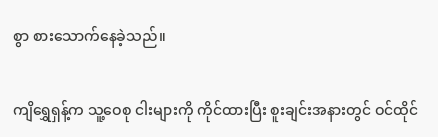စွာ စားသောက်နေခဲ့သည်။

ကျိရွှေရှန့်က သူ့ဝေစု ငါးများကို ကိုင်ထားပြီး စူးချင်းအနားတွင် ဝင်ထိုင်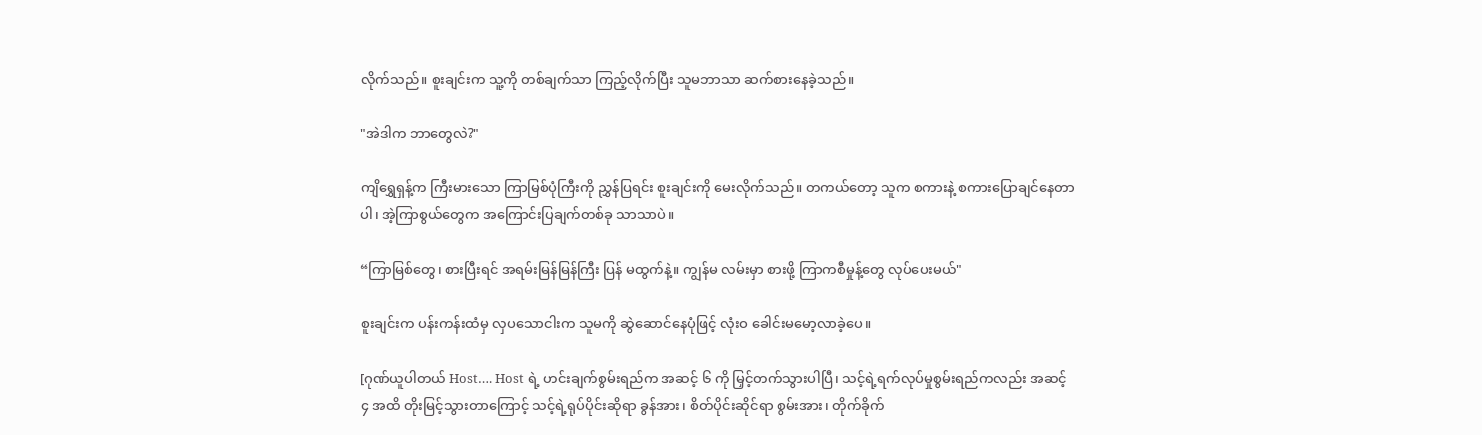လိုက်သည်။ စူးချင်းက သူ့ကို တစ်ချက်သာ ကြည့်လိုက်ပြီး သူမဘာသာ ဆက်စားနေခဲ့သည်။

"အဲဒါက ဘာတွေလဲ?"

ကျိရွှေရှန့်က ကြီးမားသော ကြာမြစ်ပုံကြီးကို ညွှန်ပြရင်း စူးချင်းကို မေးလိုက်သည်။ တကယ်တော့ သူက စကားနဲ့ စကားပြောချင်နေတာပါ၊ အဲ့ကြာစွယ်တွေက အကြောင်းပြချက်တစ်ခု သာသာပဲ။

“ကြာမြစ်တွေ၊ စားပြီးရင် အရမ်းမြန်မြန်ကြီး ပြန် မထွက်နဲ့။ ကျွန်မ လမ်းမှာ စားဖို့ ကြာကစီမှုန့်တွေ လုပ်ပေးမယ်"

စူးချင်းက ပန်းကန်းထံမှ လှပသောငါးက သူမကို ဆွဲဆောင်နေပုံဖြင့် လုံးဝ ခေါင်းမမော့လာခဲ့ပေ။

[ဂုဏ်ယူပါတယ် Host…. Host ရဲ့ ဟင်းချက်စွမ်းရည်က အဆင့် ၆ ကို မြှင့်တက်သွားပါပြီ၊ သင့်ရဲ့ရက်လုပ်မှုစွမ်းရည်ကလည်း အဆင့် ၄ အထိ တိုးမြင့်သွားတာကြောင့် သင့်ရဲ့ရုပ်ပိုင်းဆိုရာ ခွန်အား၊ စိတ်ပိုင်းဆိုင်ရာ စွမ်းအား၊ တိုက်ခိုက်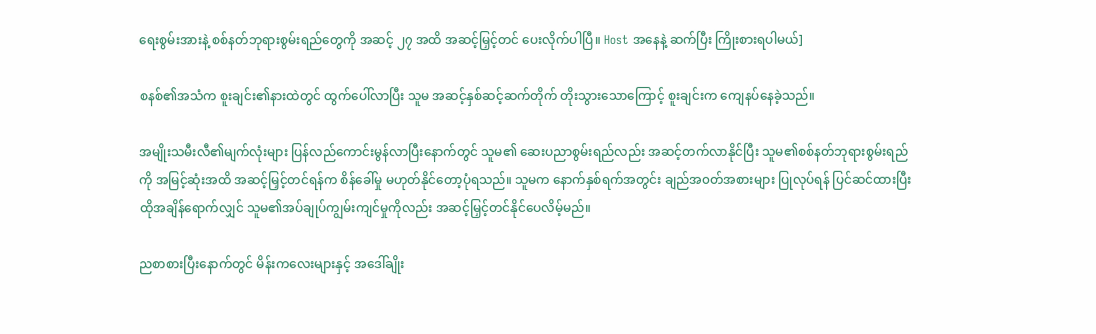ရေးစွမ်းအားနဲ့ စစ်နတ်ဘုရားစွမ်းရည်တွေကို အဆင့် ၂၇ အထိ အဆင့်မြှင့်တင် ပေးလိုက်ပါပြီ။ Host အနေနဲ့ ဆက်ပြီး ကြိုးစားရပါမယ်]

စနစ်၏အသံက စူးချင်း၏နားထဲတွင် ထွက်ပေါ်လာပြီး သူမ အဆင့်နှစ်ဆင့်ဆက်တိုက် တိုးသွားသောကြောင့် စူးချင်းက ကျေနပ်နေခဲ့သည်။

အမျိုးသမီးလီ၏မျက်လုံးများ ပြန်လည်ကောင်းမွန်လာပြီးနောက်တွင် သူမ၏ ဆေးပညာစွမ်းရည်လည်း အဆင့်တက်လာနိုင်ပြီး သူမ၏စစ်နတ်ဘုရားစွမ်းရည်ကို အမြင့်ဆုံးအထိ အဆင့်မြှင့်တင်ရန်က စိန်ခေါ်မှု မဟုတ်နိုင်တော့ပုံရသည်။ သူမက နောက်နှစ်ရက်အတွင်း ချည်အ၀တ်အစားများ ပြုလုပ်ရန် ပြင်ဆင်ထားပြီး ထိုအချိန်ရောက်လျှင် သူမ၏အပ်ချုပ်ကျွမ်းကျင်မှုကိုလည်း အဆင့်မြှင့်တင်နိုင်ပေလိမ့်မည်။

ညစာစားပြီးနောက်တွင် မိန်းကလေးများနှင့် အဒေါ်ချိုး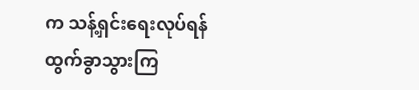က သန့်ရှင်းရေးလုပ်ရန် ထွက်ခွာသွားကြ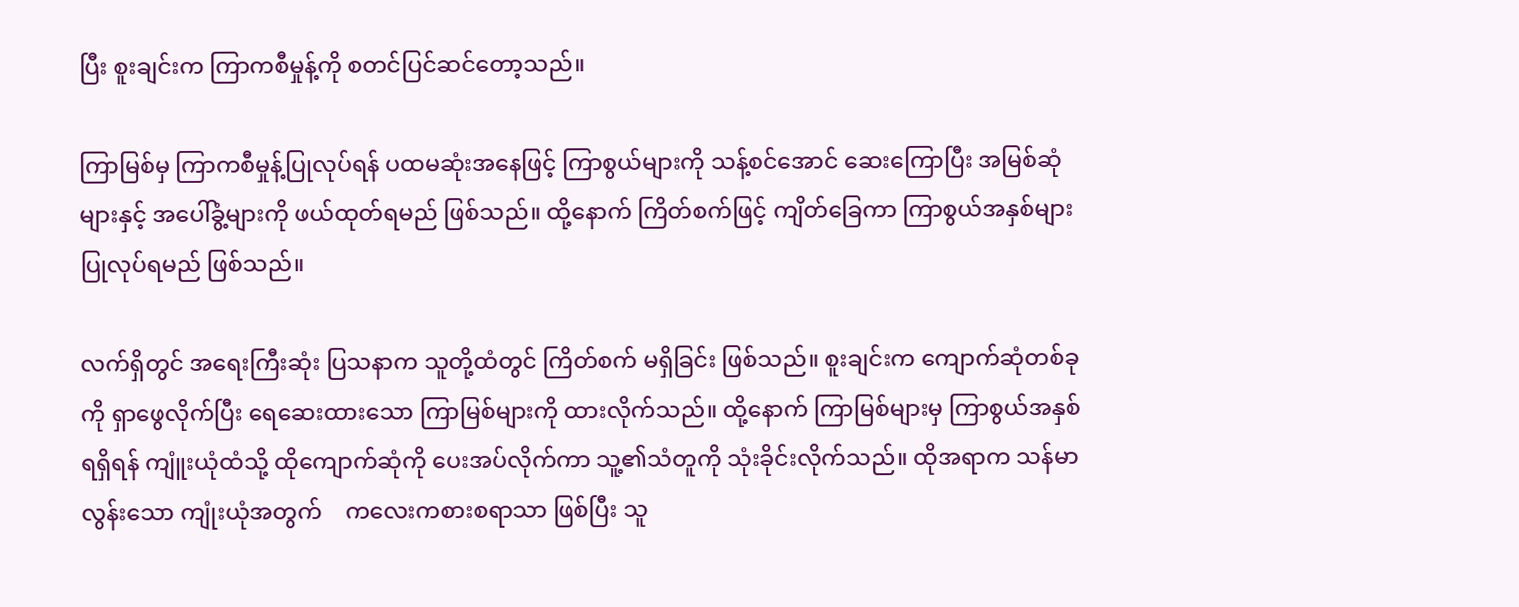ပြီး စူးချင်းက ကြာကစီမှုန့်ကို စတင်ပြင်ဆင်တော့သည်။

ကြာမြစ်မှ ကြာကစီမှုန့်ပြုလုပ်ရန် ပထမဆုံးအနေဖြင့် ကြာစွယ်များကို သန့်စင်အောင် ဆေးကြောပြီး အမြစ်ဆုံများနှင့် အပေါ်ခွံ့များကို ဖယ်ထုတ်ရမည် ဖြစ်သည်။ ထို့နောက် ကြိတ်စက်ဖြင့် ကျိတ်ခြေကာ ကြာစွယ်အနှစ်များ ပြုလုပ်ရမည် ဖြစ်သည်။

လက်ရှိတွင် အရေးကြီးဆုံး ပြသနာက သူတို့ထံတွင် ကြိတ်စက် မရှိခြင်း ဖြစ်သည်။ စူးချင်းက ကျောက်ဆုံတစ်ခုကို ရှာဖွေလိုက်ပြီး ရေဆေးထားသော ကြာမြစ်များကို ထားလိုက်သည်။ ထို့နောက် ကြာမြစ်များမှ ကြာစွယ်အနှစ် ရရှိရန် ကျူံးယုံထံသို့ ထိုကျောက်ဆုံကို ပေးအပ်လိုက်ကာ သူ့၏သံတူကို သုံးခိုင်းလိုက်သည်။ ထိုအရာက သန်မာလွန်းသော ကျုံးယုံအတွက်    ကလေးကစားစရာသာ ဖြစ်ပြီး သူ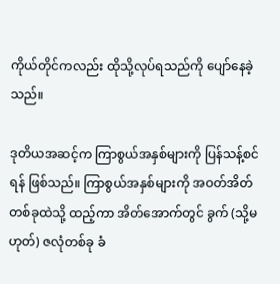ကိုယ်တိုင်ကလည်း ထိုသို့လုပ်ရသည်ကို ပျော်နေခဲ့သည်။

ဒုတိယအဆင့်က ကြာစွယ်အနှစ်များကို ပြန်သန့်စင်ရန် ဖြစ်သည်။ ကြာစွယ်အနှစ်များကို အဝတ်အိတ်တစ်ခုထဲသို့ ထည့်ကာ အိတ်အောက်တွင် ခွက် (သို့မဟုတ်) ဇလုံတစ်ခု ခံ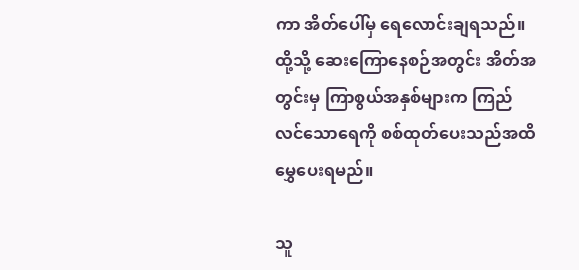ကာ အိတ်ပေါ်မှ ရေလောင်းချရသည်။ ထို့သို့ ဆေးကြောနေစဉ်အတွင်း အိတ်အတွင်းမှ ကြာစွယ်အနှစ်များက ကြည်လင်သောရေကို စစ်ထုတ်ပေးသည်အထိ မွှေပေးရမည်။

သူ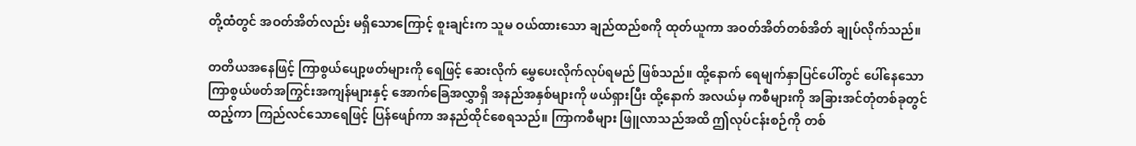တို့ထံတွင် အဝတ်အိတ်လည်း မရှိသောကြောင့် စူးချင်းက သူမ ဝယ်ထားသော ချည်ထည်စကို ထုတ်ယူကာ အဝတ်အိတ်တစ်အိတ် ချုပ်လိုက်သည်။

တတိယအနေဖြင့် ကြာစွယ်ပျော့ဖတ်များကို ရေဖြင့် ဆေးလိုက် မွှေပေးလိုက်လုပ်ရမည် ဖြစ်သည်။ ထို့နောက် ရေမျက်နှာပြင်ပေါ်တွင် ပေါ်နေသော ကြာစွယ်ဖတ်အကြွင်းအကျန်များနှင့် အောက်ခြေအလွှာရှိ အနည်အနှစ်များကို ဖယ်ရှားပြီး ထို့နောက် အလယ်မှ ကစီများကို အခြားအင်တုံတစ်ခုတွင် ထည့်ကာ ကြည်လင်သောရေဖြင့် ပြန်ဖျော်ကာ အနည်ထိုင်စေရသည်။ ကြာကစီများ ဖြူလာသည်အထိ ဤလုပ်ငန်းစဉ်ကို တစ်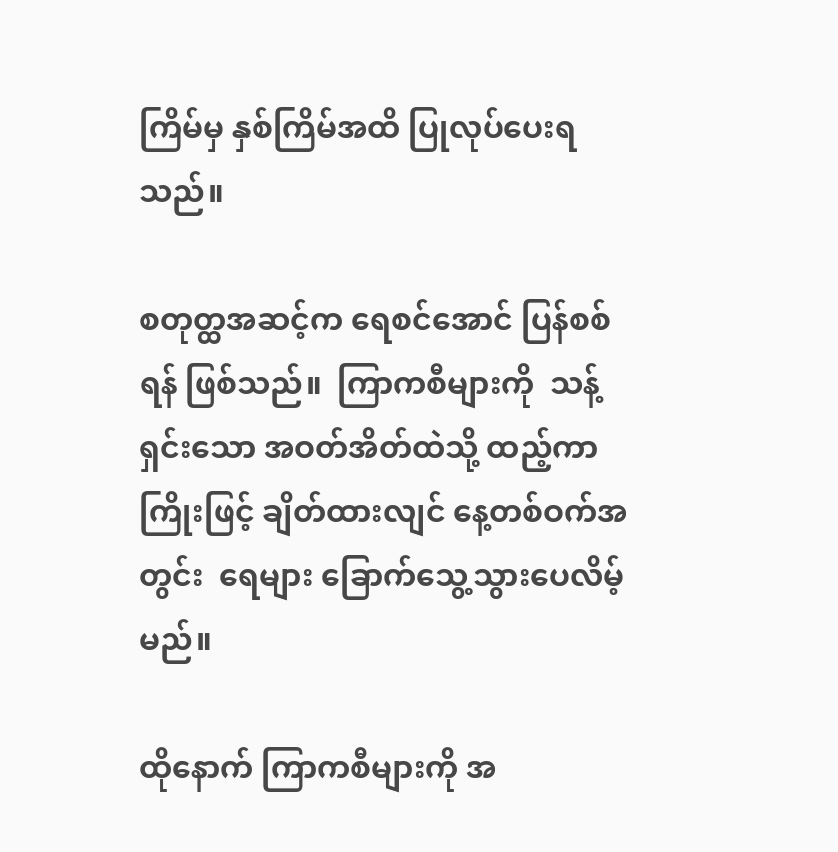ကြိမ်မှ နှစ်ကြိမ်အထိ ပြုလုပ်ပေးရသည်။

စတုတ္ထအဆင့်က ရေစင်အောင် ပြန်စစ်ရန် ဖြစ်သည်။  ကြာကစီများကို  သန့်ရှင်းသော အဝတ်အိတ်ထဲသို့ ထည့်ကာ ကြိုးဖြင့် ချိတ်ထားလျင် နေ့တစ်ဝက်အတွင်း  ရေများ ခြောက်သွေ့သွားပေလိမ့်မည်။

ထိုနောက် ကြာကစီများကို အ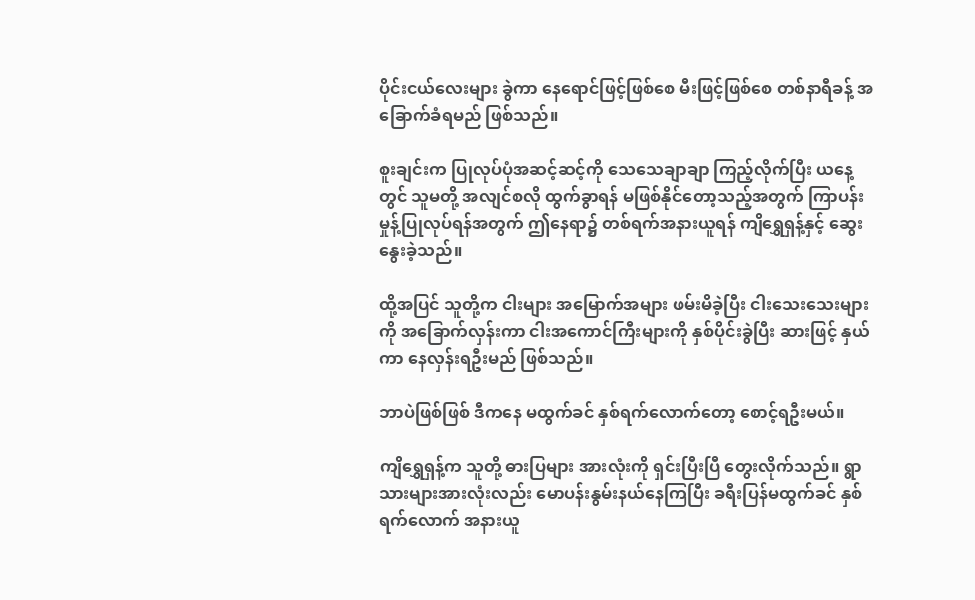ပိုင်းငယ်လေးများ ခွဲကာ နေရောင်ဖြင့်ဖြစ်စေ မီးဖြင့်ဖြစ်စေ တစ်နာရီခန့် အခြောက်ခံရမည် ဖြစ်သည်။

စူးချင်းက ပြုလုပ်ပုံအဆင့်ဆင့်ကို သေသေချာချာ ကြည့်လိုက်ပြီး ယနေ့တွင် သူမတို့ အလျင်စလို ထွက်ခွာရန် မဖြစ်နိုင်တော့သည့်အတွက် ကြာပန်းမှုန့်ပြုလုပ်ရန်အတွက် ဤနေရာ၌ တစ်ရက်အနားယူရန် ကျိရွှေရှန့်နှင့် ဆွေးနွေးခဲ့သည်။

ထို့အပြင် သူတို့က ငါးများ အမြောက်အများ ဖမ်းမိခဲ့ပြီး ငါးသေးသေးများကို အခြောက်လှန်းကာ ငါးအကောင်ကြီးများကို နှစ်ပိုင်းခွဲပြီး ဆားဖြင့် နှယ်ကာ နေလှန်းရဦးမည် ဖြစ်သည်။

ဘာပဲဖြစ်ဖြစ် ဒီကနေ မထွက်ခင် နှစ်ရက်လောက်တော့ စောင့်ရဦးမယ်။

ကျိရွှေရှန့်က သူတို့ ဓားပြများ အားလုံးကို ရှင်းပြီးပြီ တွေးလိုက်သည်။ ရွာသားများအားလုံးလည်း မောပန်းနွမ်းနယ်နေကြပြီး ခရီးပြန်မထွက်ခင် နှစ်ရက်လောက် အနားယူ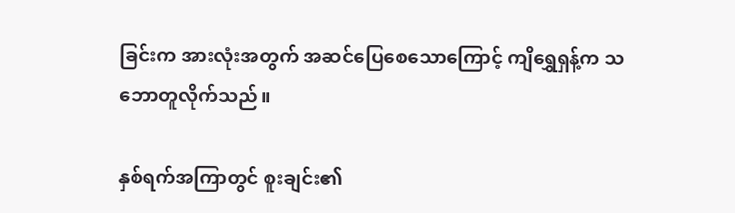ခြင်းက အားလုံးအတွက် အဆင်ပြေစေသောကြောင့် ကျိရွှေရှန့်က သဘောတူလိုက်သည်။

နှစ်ရက်အကြာတွင် စူးချင်း၏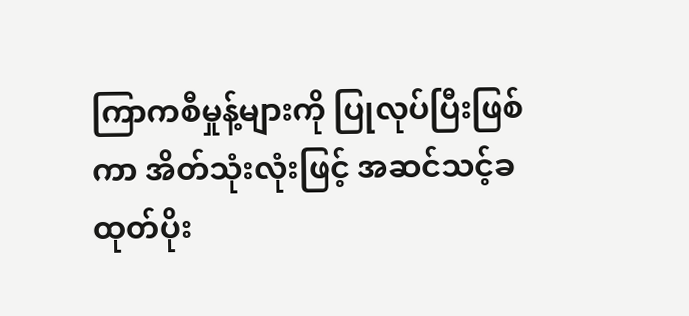ကြာကစီမှုန့်များကို ပြုလုပ်ပြီးဖြစ်ကာ အိတ်သုံးလုံးဖြင့် အဆင်သင့်ခထုတ်ပိုး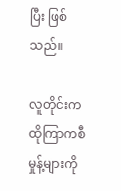ပြီး ဖြစ်သည်။

လူတိုင်းက ထိုကြာကစီမှုန့်များကို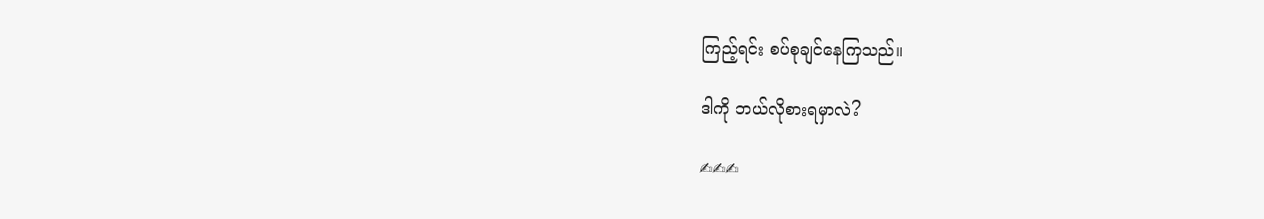ကြည့်ရင်း စပ်စုချင်နေကြသည်။

ဒါကို ဘယ်လိုစားရမှာလဲ?

✍✍✍